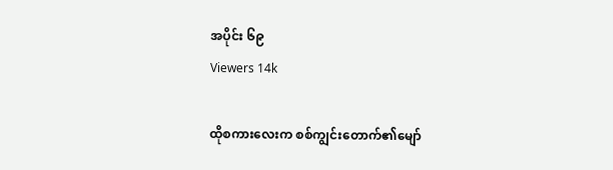အပိုင်း ၆၉
Viewers 14k

ထိုစကားလေးက စစ်ကျွင်းတောက်၏မျော်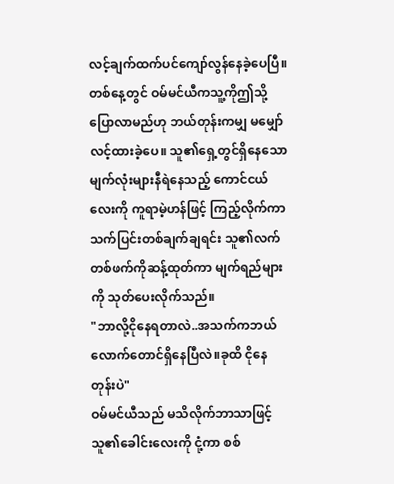လင့်ချက်ထက်ပင်ကျော်လွန်နေခဲ့ပေပြီ။ တစ်နေ့တွင် ဝမ်မင်ယီကသူ့ကိုဤသို့ပြောလာမည်ဟု ဘယ်တုန်းကမျှ မမျှော်လင့်ထားခဲ့ပေ။ သူ၏ရှေ့တွင်ရှိနေသော မျက်လုံးများနီရဲနေသည့် ကောင်ငယ်လေးကို ကူရာမဲ့ဟန်ဖြင့် ကြည့်လိုက်ကာ သက်ပြင်းတစ်ချက်ချရင်း သူ၏လက်တစ်ဖက်ကိုဆန့်ထုတ်ကာ မျက်ရည်များကို သုတ်ပေးလိုက်သည်။
"ဘာလို့ငိုနေရတာလဲ..အသက်ကဘယ်လောက်တောင်ရှိနေပြီလဲ။ခုထိ ငိုနေတုန်းပဲ"
ဝမ်မင်ယီသည် မသိလိုက်ဘာသာဖြင့် သူ၏ခေါင်းလေးကို ငုံ့ကာ စစ်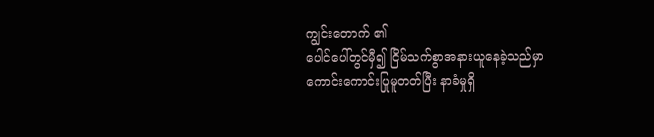ကျွင်းတောက် ၏
ပေါင်ပေါ်တွင်မှီ၍ ငြိမ်သက်စွာအနားယူနေခဲ့သည်မှာ ကောင်းကောင်းပြုမူတတ်ပြီး နာခံမှုရှိ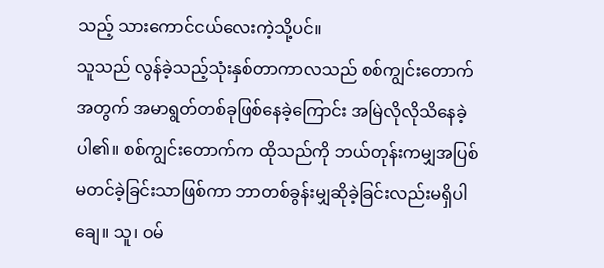သည့် သားကောင်ငယ်လေးကဲ့သို့ပင်။
သူသည် လွန်ခဲ့သည့်သုံးနှစ်တာကာလသည် စစ်ကျွင်းတောက်အတွက် အမာရွတ်တစ်ခုဖြစ်နေခဲ့ကြောင်း အမြဲလိုလိုသိနေခဲ့ပါ၏။ စစ်ကျွင်းတောက်က ထိုသည်ကို ဘယ်တုန်းကမျှအပြစ်မတင်ခဲ့ခြင်းသာဖြစ်ကာ ဘာတစ်ခွန်းမျှဆိုခဲ့ခြင်းလည်းမရှိပါချေ။ သူ၊ ဝမ်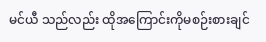မင်ယီ သည်လည်း ထိုအကြောင်းကိုမစဉ်းစားချင်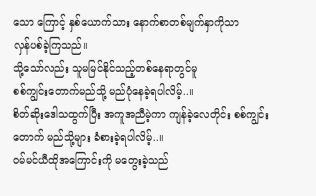သော ကြောင့် နှစ်ယောက်သား နောက်စာတစ်မျက်နှာကိုသာ
လှန်ပစ်ခဲ့ကြသည်။
သို့သော်လည်း သူမမြင်နိုင်သည့်တစ်နေရာတွင်မူ
စစ်ကျွင်းတောက်မည်သို့ မည်ပုံနေခဲ့ရပါလိမ့်..။
စိတ်ဆိုးဒေါသထွက်ပြီး အကူအညီမဲ့ကာ ကျန်ခဲ့လေတိုင်း စစ်ကျွင်းတောက် မည်သို့များ ခံစားခဲ့ရပါလိမ့်..။
ဝမ်မင်ယီထိုအကြောင်းကို မတွေးခဲ့သည်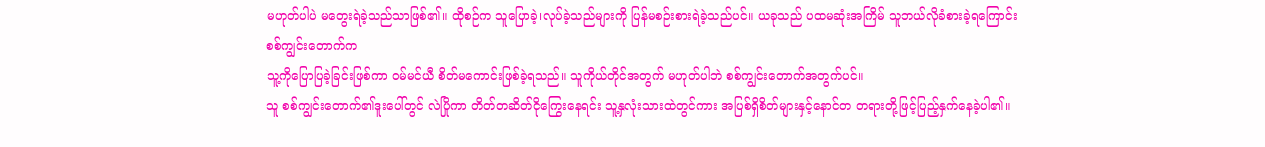မဟုတ်ပါပဲ မတွေးရဲခဲ့သည်သာဖြစ်၏။ ထိုစဉ်က သူပြောခဲ့၊လုပ်ခဲ့သည်များကို ပြန်မစဉ်းစားရဲခဲ့သည်ပင်။ ယခုသည် ပထမဆုံးအကြိမ် သူဘယ်လိုခံစားခဲ့ရကြောင်း စစ်ကျွင်းတောက်က
သူ့ကိုပြောပြခဲ့ခြင်းဖြစ်ကာ ဝမ်မင်ယီ စိတ်မကောင်းဖြစ်ခဲ့ရသည်။ သူကိုယ်တိုင်အတွက် မဟုတ်ပါဘဲ စစ်ကျွင်းတောက်အတွက်ပင်။
သူ စစ်ကျွင်းတောက်၏ဒူးပေါ်တွင် လဲပြိုကာ တိတ်တဆိတ်ငိုကြွေးနေရင်း သူ့နှလုံးသားထဲတွင်ကား အပြစ်ရှိစိတ်များနှင့်နောင်တ တရားတို့ဖြင့်ပြည့်နှက်နေခဲ့ပါ၏။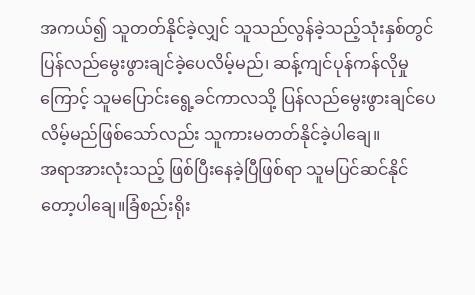အကယ်၍ သူတတ်နိုင်ခဲ့လျှင် သူသည်လွန်ခဲ့သည့်သုံးနှစ်တွင် ပြန်လည်မွေးဖွားချင်ခဲ့ပေလိမ့်မည်၊ ဆန့်ကျင်ပုန်ကန်လိုမှုကြောင့် သူမပြောင်းရွေ့ခင်ကာလသို့ ပြန်လည်မွေးဖွားချင်ပေလိမ့်မည်ဖြစ်သော်လည်း သူကားမတတ်နိုင်ခဲ့ပါချေ။
အရာအားလုံးသည့် ဖြစ်ပြီးနေခဲ့ပြီဖြစ်ရာ သူမပြင်ဆင်နိုင်တော့ပါချေ။ခြံစည်းရိုး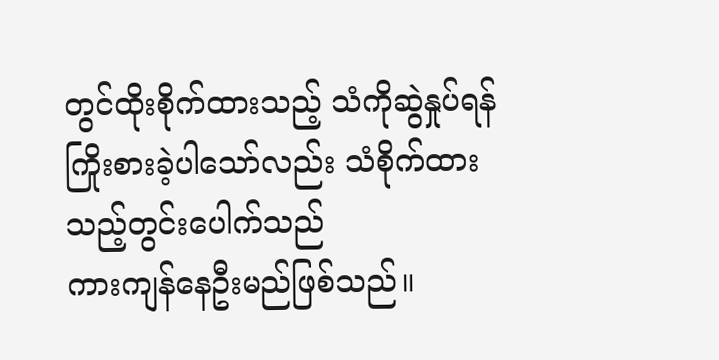တွင်ထိုးစိုက်ထားသည့် သံကိုဆွဲနှုပ်ရန်ကြိုးစားခဲ့ပါသော်လည်း သံစိုက်ထားသည့်တွင်းပေါက်သည်
ကားကျန်နေဦးမည်ဖြစ်သည်။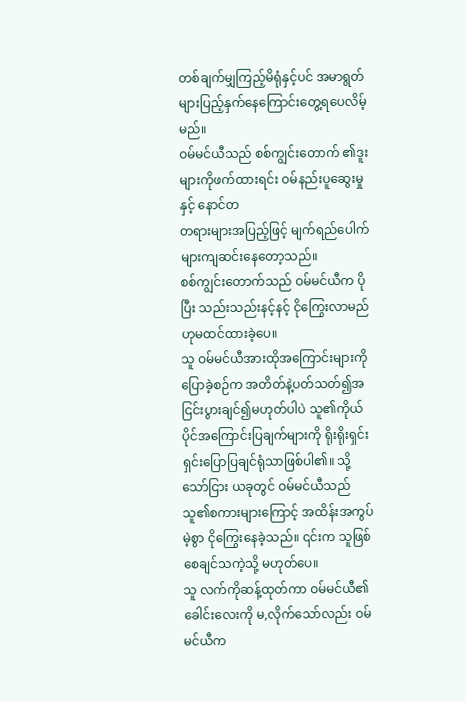တစ်ချက်မျှကြည့်မိရုံနှင့်ပင် အမာရွတ်များပြည့်နှက်နေကြောင်းတွေ့ရပေလိမ့်မည်။
ဝမ်မင်ယီသည် စစ်ကျွင်းတောက် ၏ဒူးများကိုဖက်ထားရင်း ဝမ်နည်းပူဆွေးမှုနှင့် နောင်တ
တရားများအပြည့်ဖြင့် မျက်ရည်ပေါက်များကျဆင်းနေတော့သည်။
စစ်ကျွင်းတောက်သည် ဝမ်မင်ယီက ပိုပြီး သည်းသည်းနင့်နင့် ငိုကြွေးလာမည်ဟုမထင်ထားခဲ့ပေ။
သူ ဝမ်မင်ယီအားထိုအကြောင်းများကိုပြောခဲ့စဉ်က အတိတ်နဲ့ပတ်သတ်၍အငြင်းပွားချင်၍မဟုတ်ပါပဲ သူ၏ကိုယ်ပိုင်အကြောင်းပြချက်များကို ရိုးရိုးရှင်းရှင်းပြောပြချင်ရုံသာဖြစ်ပါ၏။ သို့သော်ငြား ယခုတွင် ဝမ်မင်ယီသည်
သူ၏စကားများကြောင့် အထိန်းအကွပ်မဲ့စွာ ငိုကြွေးနေခဲ့သည်။ ၎င်းက သူဖြစ်စေချင်သကဲ့သို့ မဟုတ်ပေ။
သူ လက်ကိုဆန့်ထုတ်ကာ ဝမ်မင်ယီ၏ခေါင်းလေးကို မ,လိုက်သော်လည်း ဝမ်မင်ယီက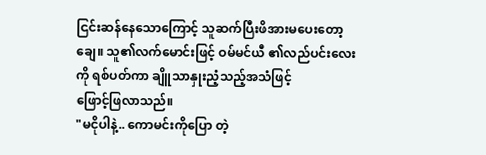ငြင်းဆန်နေသောကြောင့် သူဆက်ပြီးဖိအားမပေးတော့ချေ။ သူ၏လက်မောင်းဖြင့် ဝမ်မင်ယီ ၏လည်ပင်းလေးကို ရစ်ပတ်ကာ ချိူသာနှုးညံ့သည့်အသံဖြင့်
ဖြောင့်ဖြလာသည်။
"မငိုပါနဲ့.. ကောမင်းကိုပြော တဲ့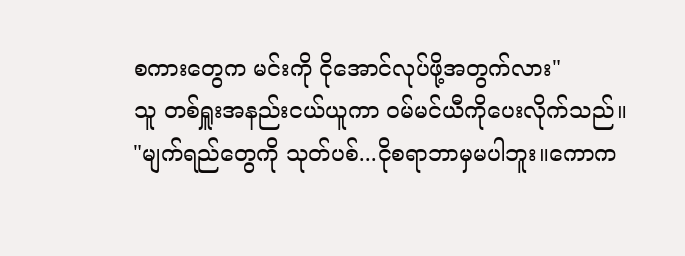စကားတွေက မင်းကို ငိုအောင်လုပ်ဖို့အတွက်လား"
သူ တစ်ရှူးအနည်းငယ်ယူကာ ဝမ်မင်ယီကိုပေးလိုက်သည်။
"မျက်ရည်တွေကို သုတ်ပစ်...ငိုစရာဘာမှမပါဘူး။ကောက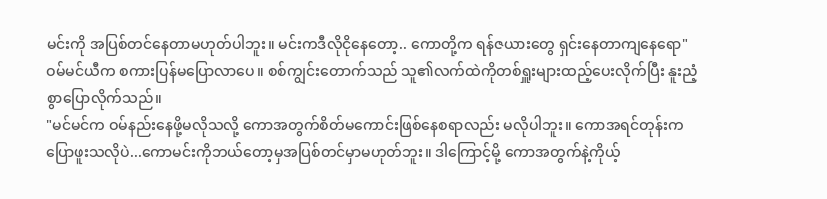မင်းကို အပြစ်တင်နေတာမဟုတ်ပါဘူး။ မင်းကဒီလိုငိုနေတော့.. ကောတို့က ရန်ဇယားတွေ ရှင်းနေတာကျနေရော"
ဝမ်မင်ယီက စကားပြန်မပြောလာပေ။ စစ်ကျွင်းတောက်သည် သူ၏လက်ထဲကိုတစ်ရှူးများထည့်ပေးလိုက်ပြီး နူးညံ့စွာပြောလိုက်သည်။
"မင်မင်က ဝမ်နည်းနေဖို့မလိုသလို့ ကောအတွက်စိတ်မကောင်းဖြစ်နေစရာလည်း မလိုပါဘူး။ ကောအရင်တုန်းကပြောဖူးသလိုပဲ...ကောမင်းကိုဘယ်တော့မှအပြစ်တင်မှာမဟုတ်ဘူး။ ဒါကြောင့်မို့ ကောအတွက်နဲ့ကိုယ့်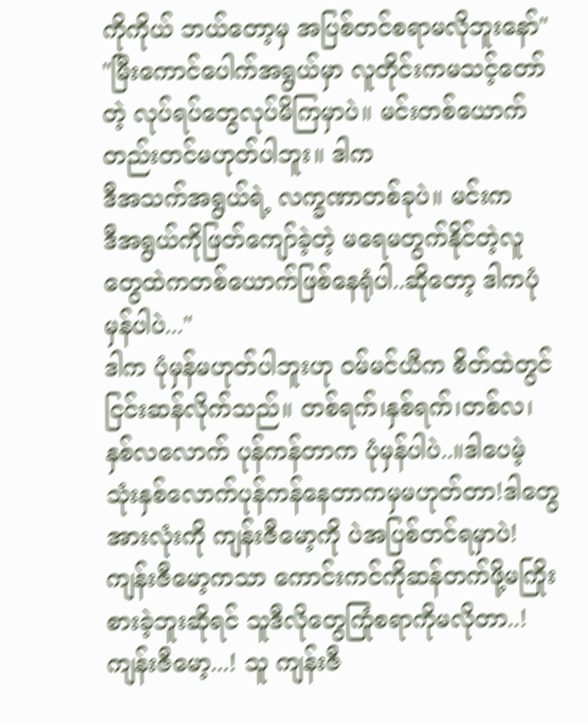ကိုကိုယ် ဘယ်တော့မှ အပြစ်တင်စရာမလိုဘူးနော်"
"မြီးကောင်ပေါက်အရွယ်မှာ လူတိုင်းကမသင့်တော်တဲ့ လုပ်ရပ်တွေလုပ်မိကြမှာပဲ။ မင်းတစ်ယောက်တည်းတင်မဟုတ်ပါဘူး။ ဒါက
ဒီအသက်အရွယ်ရဲ့ လက္ခဏာတစ်ခုပဲ။ မင်းက
ဒီအရွယ်ကိုဖြတ်ကျော်ခဲ့တဲ့ မရေမတွက်နိုင်တဲ့လူတွေထဲကတစ်ယောက်ဖြစ်နေရုံပါ..ဆိုတော့ ဒါကပုံမှန်ပါပဲ..."
ဒါက ပုံမှန်မဟုတ်ပါဘူးဟု ဝမ်မင်ယီက စိတ်ထဲတွင် ငြင်းဆန်လိုက်သည်။ တစ်ရက်၊နှစ်ရက်၊တစ်လ၊နှစ်လလောက် ပုန်ကန်တာက ပုံမှန်ပါပဲ..။ဒါပေမဲ့ သုံးနှစ်လောက်ပုန်ကန်နေတာကမှမဟုတ်တာ!ဒါတွေအားလုံးကို ကျန်းဇီမော့ကို ပဲအပြစ်တင်ရမှာပဲ!ကျန်းဇီမော့ကသာ ကောင်းကင်ကိုဆန်တက်ဖို့မကြိုးစားခဲ့ဘူးဆိုရင် သူဒီလိုတွေကြုံစရာကိုမလိုတာ..! ကျန်းဇီမော့...! သူ ကျန်းဇီ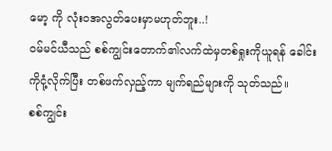မော့ ကို လုံးဝအလွတ်ပေးမှာမဟုတ်ဘူး..!
ဝမ်မင်ယီသည် စစ်ကျွင်းတောက်၏လက်ထဲမှတစ်ရှုးကိုယူရန် ခေါင်းကိုငုံ့လိုက်ပြီး တစ်ဖက်လှည့်ကာ မျက်ရည်များကို သုတ်သည်။
စစ်ကျွင်း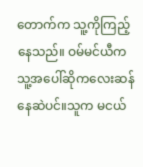တောက်က သူ့ကိုကြည့်နေသည်။ ဝမ်မင်ယီက သူ့အပေါ်ဆိုကလေးဆန်နေဆဲပင်။သူက မငယ်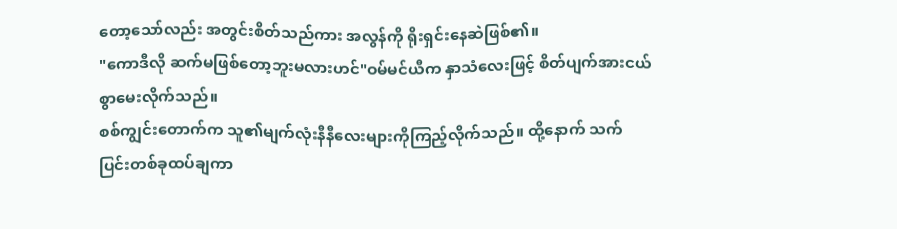တော့သော်လည်း အတွင်းစိတ်သည်ကား အလွန်ကို ရိုးရှင်းနေဆဲဖြစ်၏။
"ကောဒီလို ဆက်မဖြစ်တော့ဘူးမလားဟင်"ဝမ်မင်ယီက နှာသံလေးဖြင့် စိတ်ပျက်အားငယ်စွာမေးလိုက်သည်။
စစ်ကျွင်းတောက်က သူ၏မျက်လုံးနီနီလေးများကိုကြည့်လိုက်သည်။ ထို့နောက် သက်ပြင်းတစ်ခုထပ်ချကာ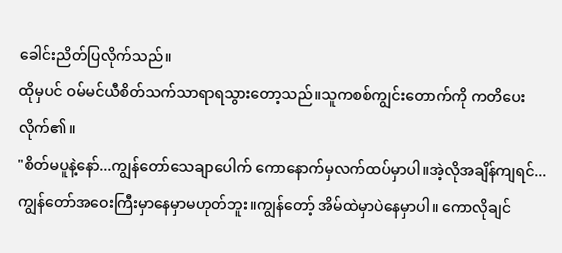ခေါင်းညိတ်ပြလိုက်သည်။
ထိုမှပင် ဝမ်မင်ယီစိတ်သက်သာရာရသွားတော့သည်။သူကစစ်ကျွင်းတောက်ကို ကတိပေးလိုက်၏။
"စိတ်မပူနဲ့နော်...ကျွန်တော်သေချာပေါက် ကောနောက်မှလက်ထပ်မှာပါ။အဲ့လိုအချိန်ကျရင်...ကျွန်တော်အဝေးကြီးမှာနေမှာမဟုတ်ဘူး။ကျွန်တော့် အိမ်ထဲမှာပဲနေမှာပါ။ ကောလိုချင်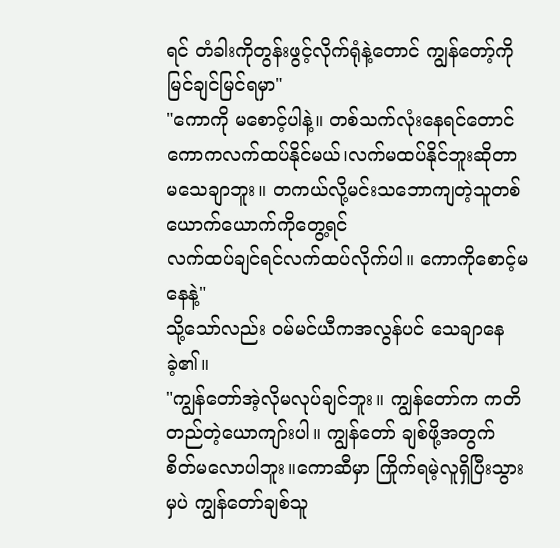ရင် တံခါးကိုတွန်းဖွင့်လိုက်ရုံနဲ့တောင် ကျွန်တော့်ကိုမြင်ချင်မြင်ရမှာ"
"ကောကို မစောင့်ပါနဲ့။ တစ်သက်လုံးနေရင်တောင် ကောကလက်ထပ်နိုင်မယ်၊လက်မထပ်နိုင်ဘူးဆိုတာ မသေချာဘူး။ တကယ်လို့မင်းသဘောကျတဲ့သူတစ်ယောက်ယောက်ကိုတွေ့ရင်
လက်ထပ်ချင်ရင်လက်ထပ်လိုက်ပါ။ ကောကိုစောင့်မနေနဲ့"
သို့သော်လည်း ဝမ်မင်ယီကအလွန်ပင် သေချာနေခဲ့၏။
"ကျွန်တော်အဲ့လိုမလုပ်ချင်ဘူး။ ကျွန်တော်က ကတိတည်တဲ့ယောကျာ်းပါ။ ကျွန်တော် ချစ်ဖို့အတွက် စိတ်မလောပါဘူး။ကောဆီမှာ ကြိုက်ရမဲ့လူရှိပြီးသွားမှပဲ ကျွန်တော်ချစ်သူ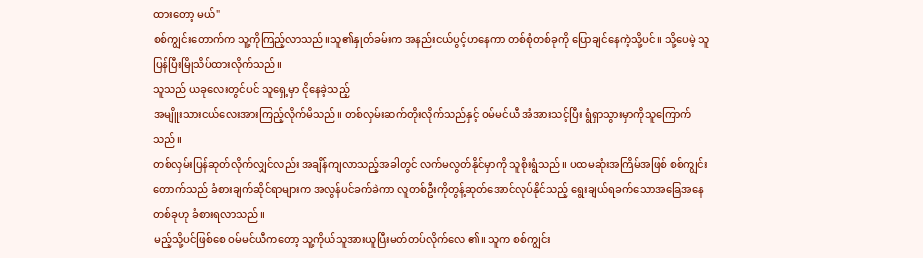ထားတော့ မယ်"
စစ်ကျွင်းတောက်က သူ့ကိုကြည့်လာသည်။သူ၏နှုတ်ခမ်းက အနည်းငယ်ပွင့်ဟနေကာ တစ်စုံတစ်ခုကို ပြောချင်နေကဲ့သို့ပင်။ သို့ပေမဲ့ သူပြန်ပြီးမြိုသိပ်ထားလိုက်သည်။
သူသည် ယခုလေးတွင်ပင် သူရှေ့မှာ ငိုနေခဲ့သည့်
အမျိူးသားငယ်လေးအားကြည့်လိုက်မိသည်။ တစ်လှမ်းဆက်တိုးလိုက်သည်နှင့် ဝမ်မင်ယီ အံအားသင့်ပြီး ရွံရှာသွားမှာကိုသူကြောက်သည်။
တစ်လှမ်းပြန်ဆုတ်လိုက်လျှင်လည်း အချိန်ကျလာသည့်အခါတွင် လက်မလွတ်နိုင်မှာကို သူစိုးရွံသည်။ ပထမဆုံးအကြိမ်အဖြစ် စစ်ကျွင်းတောက်သည် ခံစားချက်ဆိုင်ရာများက အလွန်ပင်ခက်ခဲကာ လူတစ်ဦးကိုတွန့်ဆုတ်အောင်လုပ်နိုင်သည့် ရွေးချယ်ရခက်သောအခြေအနေ တစ်ခုဟု ခံစားရလာသည်။
မည့်သို့ပင်ဖြစ်စေ ဝမ်မင်ယီကတော့ သူ့ကိုယ်သူအားယူပြီးမတ်တပ်လိုက်လေ ၏။ သူက စစ်ကျွင်း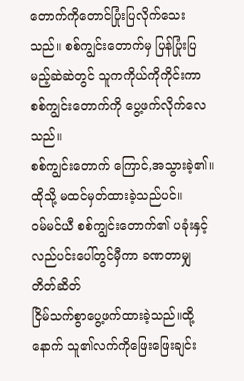တောက်ကိုတောင်ပြုံးပြလိုက်သေးသည်။ စစ်ကျွင်းတောက်မှ ပြန်ပြုံးပြမည့်ဆဲဆဲတွင် သူကကိုယ်ကိုကိုင်းကာ စစ်ကျွင်းတောက်ကို ပွေ့ဖက်လိုက်လေသည်။
စစ်ကျွင်းတောက် ကြောင်,အသွားခဲ့၏။ထိုသို့ မထင်မှတ်ထားခဲ့သည်ပင်။
ဝမ်မင်ယီ စစ်ကျွင်းတောက်၏ ပခုံးနှင့်လည်ပင်းပေါ်တွင်မှီကာ ခဏတာမျှ တိတ်ဆိတ်
ငြိမ်သက်စွာပွေ့ဖက်ထားခဲ့သည်။ထို့နောက် သူ၏လက်ကိုဖြေးဖြေးချင်း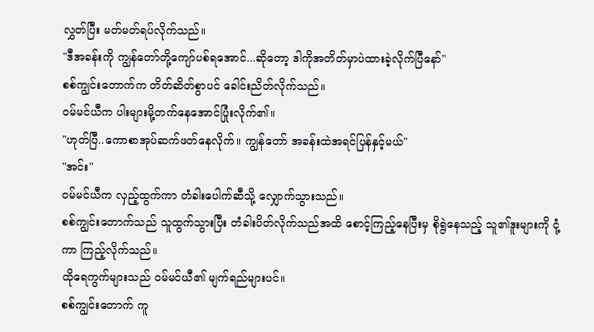လွှတ်ပြီး မတ်မတ်ရပ်လိုက်သည်။
"ဒီအခန်းကို ကျွန်တော်တို့ကျော်ပစ်ရအောင်...ဆိုတော့ ဒါကိုအတိတ်မှာပဲထားခဲ့လိုက်ပြီနော်"
စစ်ကျွင်းတောက်က တိတ်ဆိတ်စွာပင် ခေါင်းညိတ်လိုက်သည်။
ဝမ်မင်ယီက ပါးများမို့တက်နေအောင်ပြုံးလိုက်၏။
"ဟုတ်ပြီ..ကောစာအုပ်ဆက်ဖတ်နေလိုက်။ ကျွန်တော် အခန်းထဲအရင်ပြန်နှင့်မယ်"
"အင်း"
ဝမ်မင်ယီက လှည့်ထွက်ကာ တံခါးပေါက်ဆီသို့ လျှောက်သွားသည်။
စစ်ကျွင်းတောက်သည် သူထွက်သွားပြီး တံခါးပိတ်လိုက်သည်အထိ စောင့်ကြည့်နေပြီးမှ စိုရွဲနေသည့် သူ၏ဒူးများကို ငုံ့ကာ ကြည့်လိုက်သည်။
ထိုရေကွက်များသည် ဝမ်မင်ယီ၏ မျက်ရည်များပင်။
စစ်ကျွင်းတောက် ကူ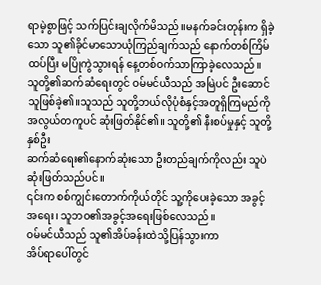ရာမဲ့စွာဖြင့် သက်ပြင်းချလိုက်မိသည်။မနက်ခင်းတုန်းက ရှိခဲ့သော သူ၏ခိုင်မာသောယုံကြည်ချက်သည် နောက်တစ်ကြိမ်ထပ်ပြီး မပြိုကွဲသွားရန် နေ့တစ်ဝက်သာကြာခဲ့လေသည်။
သူတို့၏ဆက်ဆံရေးတွင် ဝမ်မင်ယီသည် အမြဲပင် ဦးဆောင်သူဖြစ်ခဲ့၏။သူသည် သူတို့ဘယ်လိုပုံစံနှင့်အတူရှိကြမည်ကိုအလွယ်တကူပင် ဆုံးဖြတ်နိုင်၏။ သူတို့၏ နီးစပ်မှုနှင့် သူတို့နှစ်ဦး
ဆက်ဆံရေး၏နောက်ဆုံးသော ဦးတည်ချက်ကိုလည်း သူပဲဆုံးဖြတ်သည်ပင်။
၎င်းက စစ်ကျွင်းတောက်ကိုယ်တိုင် သူ့ကိုပေးခဲ့သော အခွင့်အရေး၊ သူဘဝ၏အခွင့်အရေးဖြစ်လေသည်။
ဝမ်မင်ယီသည် သူ၏အိပ်ခန်းထဲသို့ပြန်သွားကာ
အိပ်ရာပေါ်တွင်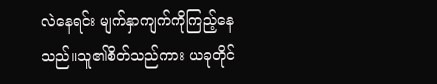လဲနေရင်း မျက်နှာကျက်ကိုကြည့်နေသည်။သူ၏စိတ်သည်ကား ယခုတိုင်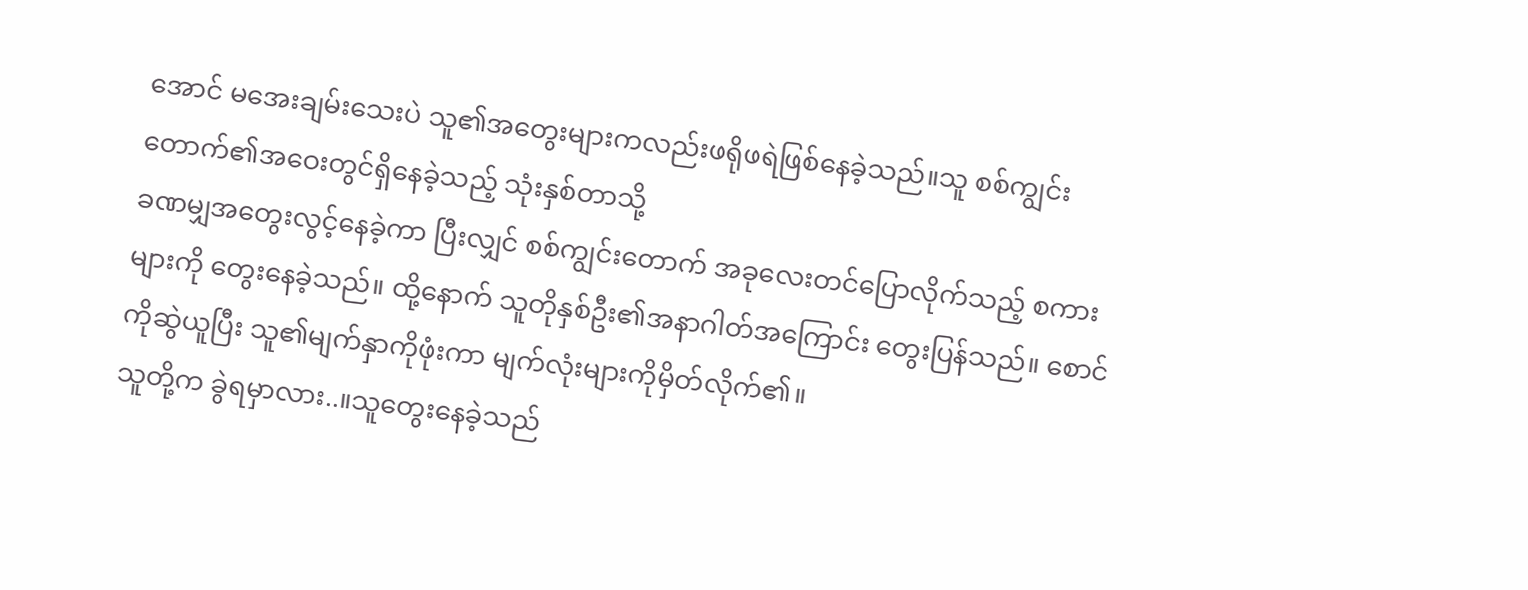အောင် မအေးချမ်းသေးပဲ သူ၏အတွေးများကလည်းဖရိုဖရဲဖြစ်နေခဲ့သည်။သူ စစ်ကျွင်းတောက်၏အဝေးတွင်ရှိနေခဲ့သည့် သုံးနှစ်တာသို့
ခဏမျှအတွေးလွင့်နေခဲ့ကာ ပြီးလျှင် စစ်ကျွင်းတောက် အခုလေးတင်ပြောလိုက်သည့် စကားများကို တွေးနေခဲ့သည်။ ထို့နောက် သူတိုနှစ်ဦး၏အနာဂါတ်အကြောင်း တွေးပြန်သည်။ စောင်ကိုဆွဲယူပြီး သူ၏မျက်နှာကိုဖုံးကာ မျက်လုံးများကိုမှိတ်လိုက်၏။
သူတို့က ခွဲရမှာလား..။သူတွေးနေခဲ့သည်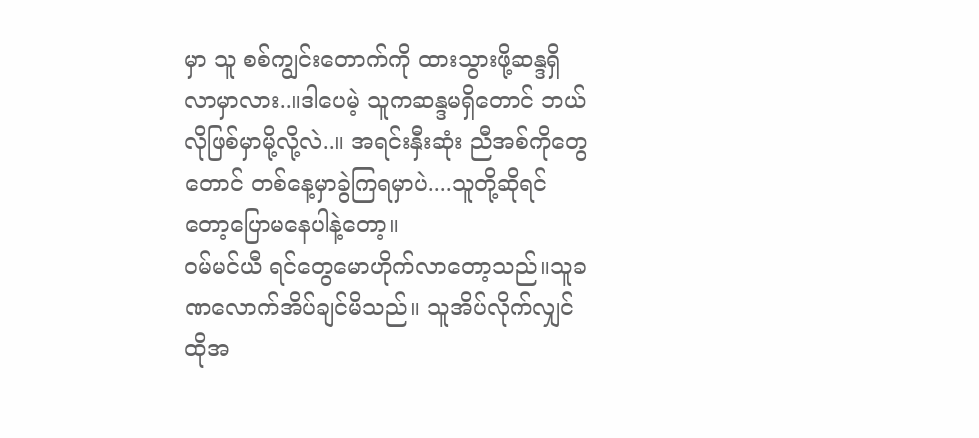မှာ သူ စစ်ကျွင်းတောက်ကို ထားသွားဖို့ဆန္ဒရှိလာမှာလား..။ဒါပေမဲ့ သူကဆန္ဒမရှိတောင် ဘယ်လိုဖြစ်မှာမို့လို့လဲ..။ အရင်းနှီးဆုံး ညီအစ်ကိုတွေတောင် တစ်နေ့မှာခွဲကြရမှာပဲ....သူတို့ဆိုရင်တော့ပြောမနေပါနဲ့တော့။
ဝမ်မင်ယီ ရင်တွေမောဟိုက်လာတော့သည်။သူခဏလောက်အိပ်ချင်မိသည်။ သူအိပ်လိုက်လျှင် ထိုအ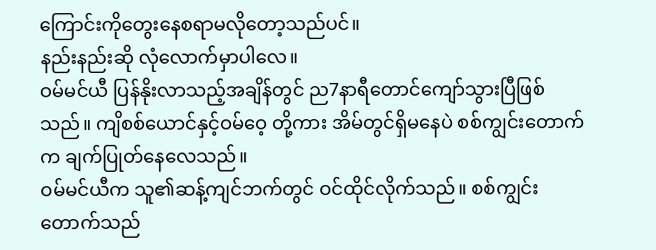ကြောင်းကိုတွေးနေစရာမလိုတော့သည်ပင်။
နည်းနည်းဆို လုံလောက်မှာပါလေ။
ဝမ်မင်ယီ ပြန်နိုးလာသည့်အချိန်တွင် ည7နာရီတောင်ကျော်သွားပြီဖြစ်သည်။ ကျိစစ်ယောင်နှင့်ဝမ်ဝေ့ တို့ကား အိမ်တွင်ရှိမနေပဲ စစ်ကျွင်းတောက်က ချက်ပြုတ်နေလေသည်။
ဝမ်မင်ယီက သူ၏ဆန့်ကျင်ဘက်တွင် ဝင်ထိုင်လိုက်သည်။ စစ်ကျွင်းတောက်သည်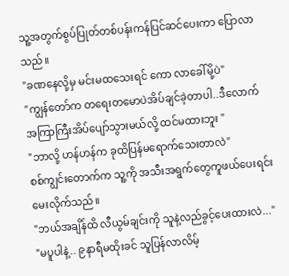သူ့အတွက်စွပ်ပြုတ်တစ်ပန်းကန်ပြင်ဆင်ပေးကာ ပြောလာသည်။
"ခဏနေလို့မှ မင်းမထသေးရင် ကော လာခေါ်မို့ပဲ"
"ကျွန်တော်က တရေးတမောပဲအိပ်ချင်ခဲ့တာပါ..ဒီလောက် အကြာကြီးအိပ်ပျော်သွားမယ်လို့ ထင်မထားဘူး "
"ဘာလို့ ဟန်ဟန်က ခုထိပြန်မရောက်သေးတာလဲ"
စစ်ကျွင်းတောက်က သူ့ကို အသီးအရွက်တွေကူဖယ်ပေးရင်းမေးလိုက်သည်။
"ဘယ်အချိန်ထိ လီယွမ်ချင်းကို သူနဲ့လည်ခွင့်ပေးထားလဲ..."
"မပူပါနဲ့.. ၉နာရီမထိုးခင် သူပြန်လာလိမ့်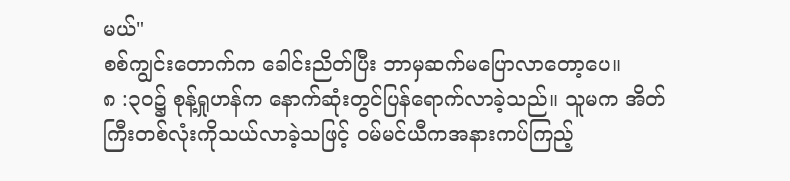မယ်"
စစ်ကျွင်းတောက်က ခေါင်းညိတ်ပြီး ဘာမှဆက်မပြောလာတော့ပေ။
၈ :၃ဝ၌ စုန့်ရှုဟန်က နောက်ဆုံးတွင်ပြန်ရောက်လာခဲ့သည်။ သူမက အိတ်ကြီးတစ်လုံးကိုသယ်လာခဲ့သဖြင့် ဝမ်မင်ယီကအနားကပ်ကြည့်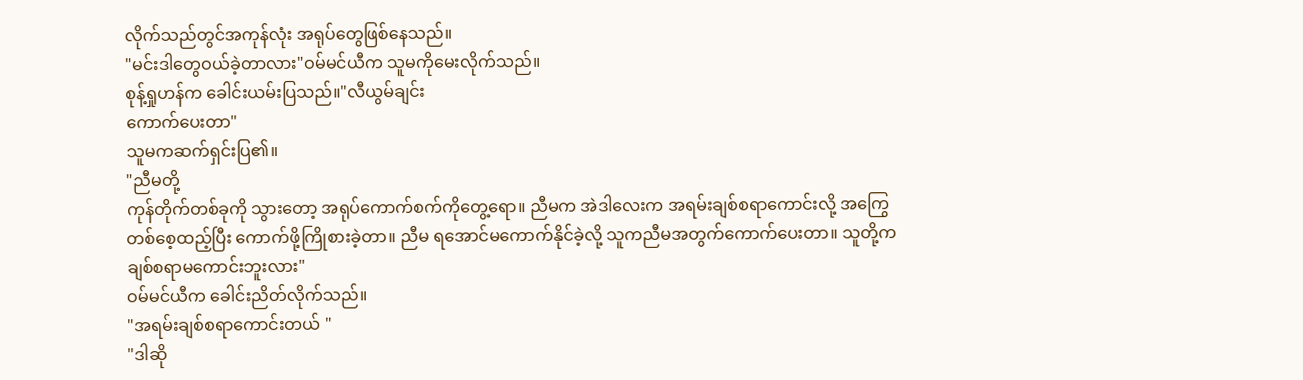လိုက်သည်တွင်အကုန်လုံး အရုပ်တွေဖြစ်နေသည်။
"မင်းဒါတွေဝယ်ခဲ့တာလား"ဝမ်မင်ယီက သူမကိုမေးလိုက်သည်။
စုန့်ရှုဟန်က ခေါင်းယမ်းပြသည်။"လီယွမ်ချင်း
ကောက်ပေးတာ"
သူမကဆက်ရှင်းပြ၏။
"ညီမတို့
ကုန်တိုက်တစ်ခုကို သွားတော့ အရုပ်ကောက်စက်ကိုတွေ့ရော။ ညီမက အဲဒါလေးက အရမ်းချစ်စရာကောင်းလို့ အကြွေတစ်စေ့ထည့်ပြီး ကောက်ဖို့ကြိုစားခဲ့တာ။ ညီမ ရအောင်မကောက်နိုင်ခဲ့လို့ သူကညီမအတွက်ကောက်ပေးတာ။ သူတို့ကချစ်စရာမကောင်းဘူးလား"
ဝမ်မင်ယီက ခေါင်းညိတ်လိုက်သည်။
"အရမ်းချစ်စရာကောင်းတယ် "
"ဒါဆို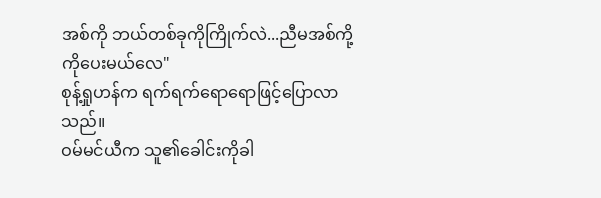အစ်ကို ဘယ်တစ်ခုကိုကြိုက်လဲ...ညီမအစ်ကို့ကိုပေးမယ်လေ"
စုန့်ရှုဟန်က ရက်ရက်ရောရောဖြင့်ပြောလာသည်။
ဝမ်မင်ယီက သူ၏ခေါင်းကိုခါ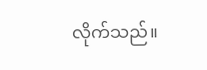လိုက်သည်။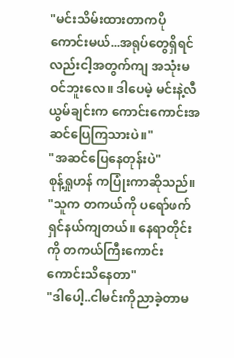"မင်းသိမ်းထားတာကပိုကောင်းမယ်...အရုပ်တွေရှိရင်လည်းငါ့အတွက်ကျ အသုံးမဝင်ဘူးလေ။ ဒါပေမဲ့ မင်းနဲ့လီယွမ်ချင်းက ကောင်းကောင်းအဆင်ပြေကြသားပဲ။"
"အဆင်ပြေနေတုန်းပဲ"
စုန့်ရှုဟန် ကပြုံးကာဆိုသည်။
"သူက တကယ်ကို ပရော်ဖက်ရှင်နယ်ကျတယ်။ နေရာတိုင်းကို တကယ်ကြီးကောင်းကောင်းသိနေတာ"
"ဒါပေါ့..ငါမင်းကိုညာခဲ့တာမ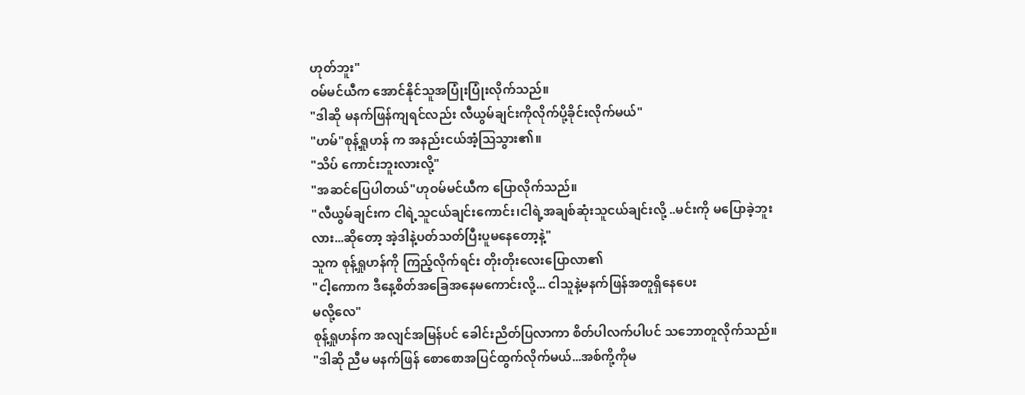ဟုတ်ဘူး"
ဝမ်မင်ယီက အောင်နိုင်သူအပြုံးပြုံးလိုက်သည်။
"ဒါဆို မနက်ဖြန်ကျရင်လည်း လီယွမ်ချင်းကိုလိုက်ပို့ခိုင်းလိုက်မယ်"
"ဟမ်"စုန့်ရှုဟန် က အနည်းငယ်အံ့ဩသွား၏။
"သိပ် ကောင်းဘူးလားလို့"
"အဆင်ပြေပါတယ်"ဟုဝမ်မင်ယီက ပြောလိုက်သည်။
"လီယွမ်ချင်းက ငါရဲ့သူငယ်ချင်းကောင်း၊ငါရဲ့အချစ်ဆုံးသူငယ်ချင်းလို့ ..မင်းကို မပြောခဲ့ဘူးလား...ဆိုတော့ အဲ့ဒါနဲ့ပတ်သတ်ပြီးပူမနေတော့နဲ့"
သူက စုန့်ရှုဟန်ကို ကြည့်လိုက်ရင်း တိုးတိုးလေးပြောလာ၏
"ငါ့ကောက ဒီနေ့စိတ်အခြေအနေမကောင်းလို့... ငါသူနဲ့မနက်ဖြန်အတူရှိနေပေး
မလို့လေ"
စုန့်ရှုဟန်က အလျင်အမြန်ပင် ခေါင်းညိတ်ပြလာကာ စိတ်ပါလက်ပါပင် သဘောတူလိုက်သည်။
"ဒါဆို ညီမ မနက်ဖြန် စောစောအပြင်ထွက်လိုက်မယ်...အစ်ကို့ကိုမ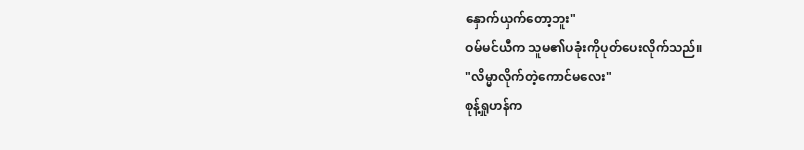နှောက်ယှက်တော့ဘူး"
ဝမ်မင်ယီက သူမ၏ပခုံးကိုပုတ်ပေးလိုက်သည်။
"လိမ္မာလိုက်တဲ့ကောင်မလေး"
စုန့်ရှုဟန်က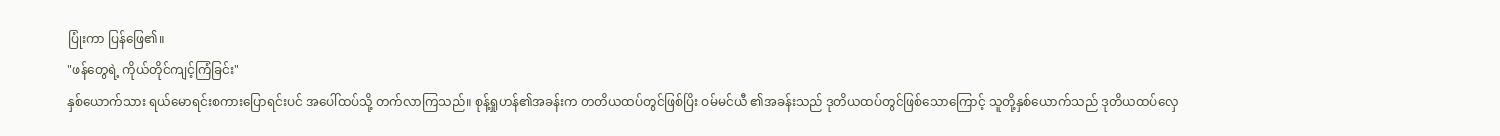ပြုံးကာ ပြန်ဖြေ၏။
"ဖန်တွေရဲ့ ကိုယ်တိုင်ကျင့်ကြံခြင်း"
နှစ်ယောက်သား ရယ်မောရင်းစကားပြောရင်းပင် အပေါ်ထပ်သို့ တက်လာကြသည်။ စုန့်ရှုဟန်၏အခန်းက တတိယထပ်တွင်ဖြစ်ပြိး ဝမ်မင်ယီ ၏အခန်းသည် ဒုတိယထပ်တွင်ဖြစ်သောကြောင့် သူတို့နှစ်ယောက်သည် ဒုတိယထပ်လှေ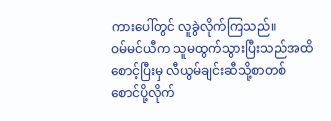ကားပေါ်တွင် လူခွဲလိုက်ကြသည်။
ဝမ်မင်ယီက သူမထွက်သွားပြီးသည်အထိစောင့်ပြီးမှ လီယွမ်ချင်းဆီသို့စာတစ်စောင်ပို့လိုက်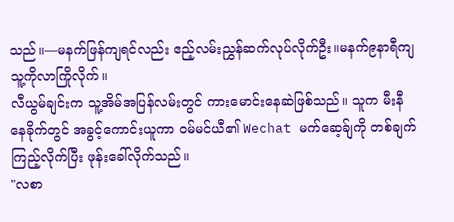သည်။—မနက်ဖြန်ကျရင်လည်း ဧည့်လမ်းညွှန်ဆက်လုပ်လိုက်ဦး။မနက်၉နာရီကျ သူ့ကိုလာကြိုလိုက်။
လီယွမ်ချင်းက သူ့အိမ်အပြန်လမ်းတွင် ကားမောင်းနေဆဲဖြစ်သည်။ သူက မီးနီနေခိုက်တွင် အခွင့်ကောင်းယူကာ ဝမ်မင်ယီ၏ Wechat မက်ဆေ့ခ်ျကို တစ်ချက်ကြည့်လိုက်ပြီး ဖုန်းခေါ်လိုက်သည်။
"လစာ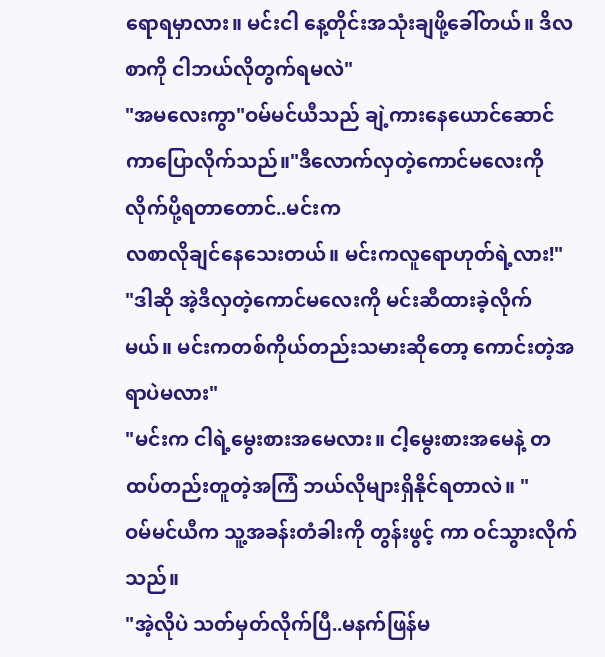ရောရမှာလား။ မင်းငါ နေ့တိုင်းအသုံးချဖို့ခေါ်တယ်။ ဒိလစာကို ငါဘယ်လိုတွက်ရမလဲ"
"အမလေးကွာ"ဝမ်မင်ယီသည် ချဲ့ကားနေယောင်ဆောင်ကာပြောလိုက်သည်။"ဒီလောက်လှတဲ့ကောင်မလေးကို လိုက်ပို့ရတာတောင်..မင်းက
လစာလိုချင်နေသေးတယ်။ မင်းကလူရောဟုတ်ရဲ့လား!"
"ဒါဆို အဲ့ဒီလှတဲ့ကောင်မလေးကို မင်းဆီထားခဲ့လိုက်မယ်။ မင်းကတစ်ကိုယ်တည်းသမားဆိုတော့ ကောင်းတဲ့အရာပဲမလား"
"မင်းက ငါရဲ့မွေးစားအမေလား။ ငါ့မွေးစားအမေနဲ့ တထပ်တည်းတူတဲ့အကြံ ဘယ်လိုများရှိနိုင်ရတာလဲ။ "
ဝမ်မင်ယီက သူ့အခန်းတံခါးကို တွန်းဖွင့် ကာ ဝင်သွားလိုက်သည်။
"အဲ့လိုပဲ သတ်မှတ်လိုက်ပြီ..မနက်ဖြန်မ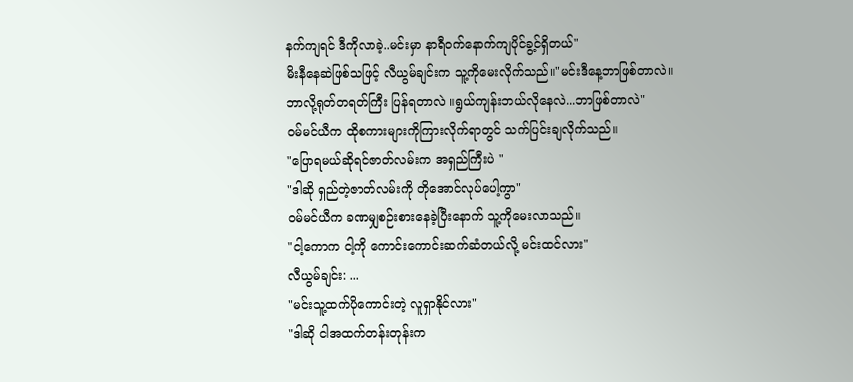နက်ကျရင် ဒီကိုလာခဲ့..မင်းမှာ နာရီဝက်နောက်ကျပိုင်ခွ့င်ရှိတယ်"
မိးနီနေဆဲဖြစ်သဖြင့် လီယွမ်ချင်းက သူ့ကိုမေးလိုက်သည်။"မင်းဒီနေ့ဘာဖြစ်တာလဲ။ဘာလို့ရုတ်တရတ်ကြီး ပြန်ရတာလဲ ။ရွယ်ကျန်းဘယ်လိုနေလဲ...ဘာဖြစ်တာလဲ"
ဝမ်မင်ယီက ထိုစကားများကိုကြားလိုက်ရာတွင် သက်ပြင်းချလိုက်သည်။
"ပြောရမယ်ဆိုရင်ဇာတ်လမ်းက အရှည်ကြီးပဲ "
"ဒါဆို ရှည်တဲ့ဇာတ်လမ်းကို တိုအောင်လုပ်ပေါ့ကွာ"
ဝမ်မင်ယီက ခဏမျှစဉ်းစားနေခဲ့ပြီးနောက် သူ့ကိုမေးလာသည်။
"ငါ့ကောက ငါ့ကို ကောင်းကောင်းဆက်ဆံတယ်လို့ မင်းထင်လား"
လီယွမ်ချင်း: ...
"မင်းသူ့ထက်ပိုကောင်းတဲ့ လူရှာနိုင်လား"
"ဒါဆို ငါအထက်တန်းတုန်းက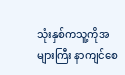သုံးနှစ်ကသူ့ကိုအများကြီး နာကျင်စေ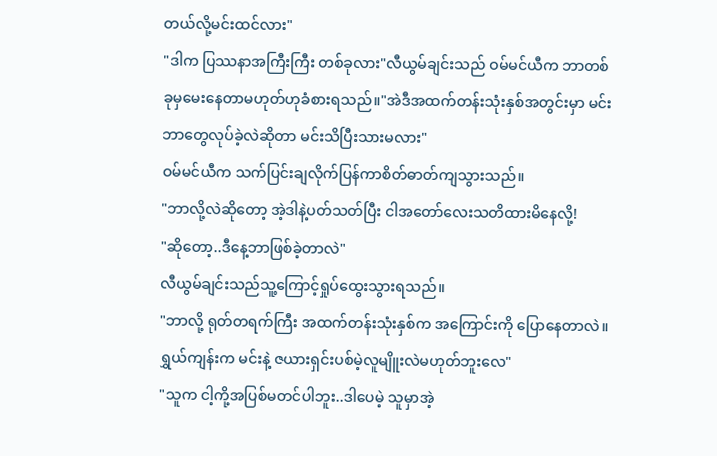တယ်လို့မင်းထင်လား"
"ဒါက ပြဿနာအကြီးကြီး တစ်ခုလား"လီယွမ်ချင်းသည် ဝမ်မင်ယီက ဘာတစ်ခုမှမေးနေတာမဟုတ်ဟုခံစားရသည်။"အဲဒီအထက်တန်းသုံးနှစ်အတွင်းမှာ မင်းဘာတွေလုပ်ခဲ့လဲဆိုတာ မင်းသိပြီးသားမလား"
ဝမ်မင်ယီက သက်ပြင်းချလိုက်ပြန်ကာစိတ်ဓာတ်ကျသွားသည်။
"ဘာလို့လဲဆိုတော့ အဲ့ဒါနဲ့ပတ်သတ်ပြီး ငါအတော်လေးသတိထားမိနေလို့!
"ဆိုတော့..ဒီနေ့ဘာဖြစ်ခဲ့တာလဲ"
လီယွမ်ချင်းသည်သူ့ကြောင့်ရှုပ်ထွေးသွားရသည်။
"ဘာလို့ ရုတ်တရက်ကြီး အထက်တန်းသုံးနှစ်က အကြောင်းကို ပြောနေတာလဲ။ ရွှယ်ကျန်းက မင်းနဲ့ ဇယားရှင်းပစ်မဲ့လူမျိူးလဲမဟုတ်ဘူးလေ"
"သူက ငါ့ကို့အပြစ်မတင်ပါဘူး..ဒါပေမဲ့ သူမှာအဲ့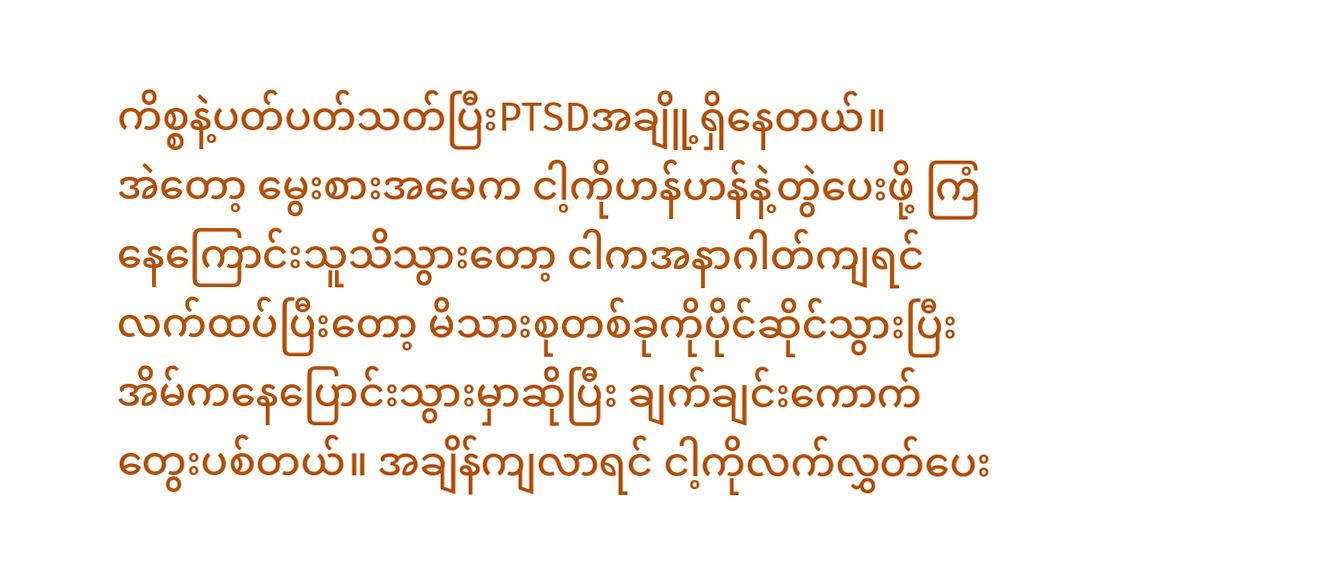ကိစ္စနဲ့ပတ်ပတ်သတ်ပြီးPTSDအချိူ့ရှိနေတယ်။
အဲတော့ မွေးစားအမေက ငါ့ကိုဟန်ဟန်နဲ့တွဲပေးဖို့ ကြံနေကြောင်းသူသိသွားတော့ ငါကအနာဂါတ်ကျရင် လက်ထပ်ပြီးတော့ မိသားစုတစ်ခုကိုပိုင်ဆိုင်သွားပြီး အိမ်ကနေပြောင်းသွားမှာဆိုပြီး ချက်ချင်းကောက်တွေးပစ်တယ်။ အချိန်ကျလာရင် ငါ့ကိုလက်လွှတ်ပေး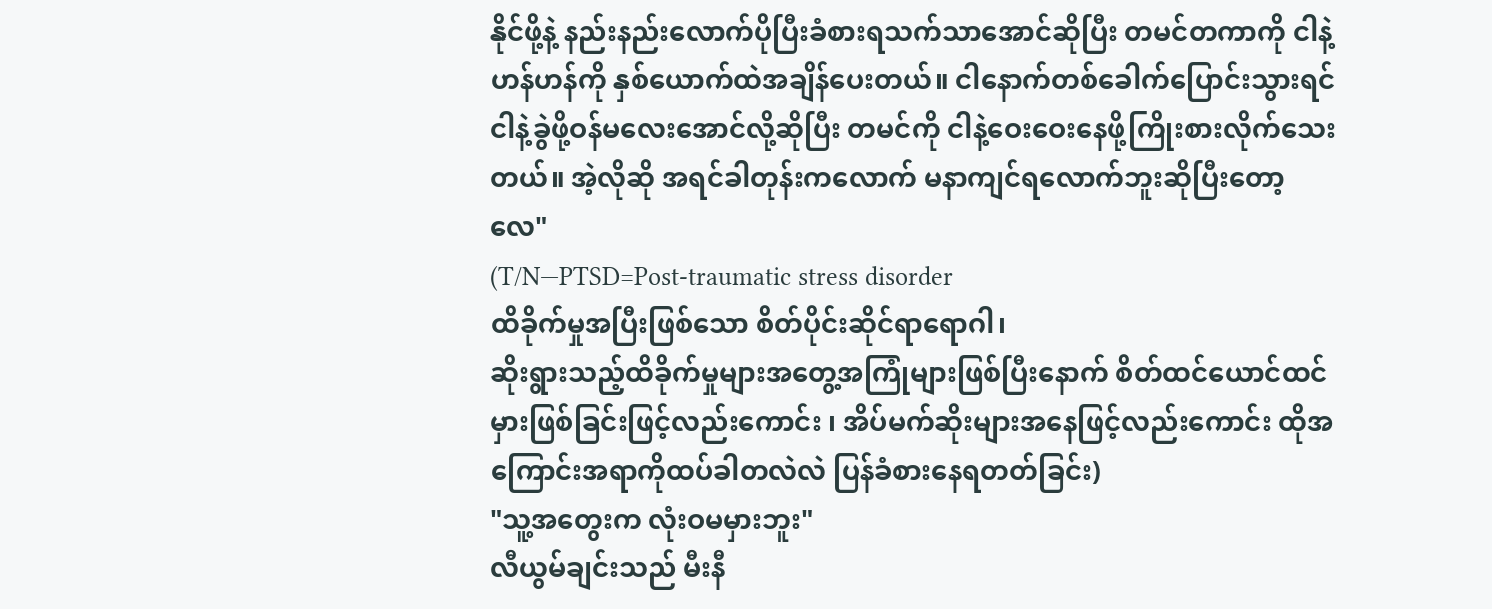နိုင်ဖို့နဲ့ နည်းနည်းလောက်ပိုပြီးခံစားရသက်သာအောင်ဆိုပြီး တမင်တကာကို ငါနဲ့ဟန်ဟန်ကို နှစ်ယောက်ထဲအချိန်ပေးတယ်။ ငါနောက်တစ်ခေါက်ပြောင်းသွားရင် ငါနဲ့ခွဲဖို့ဝန်မလေးအောင်လို့ဆိုပြီး တမင်ကို ငါနဲ့ဝေးဝေးနေဖို့ကြိုးစားလိုက်သေးတယ်။ အဲ့လိုဆို အရင်ခါတုန်းကလောက် မနာကျင်ရလောက်ဘူးဆိုပြီးတော့လေ"
(T/N—PTSD=Post-traumatic stress disorder
ထိခိုက်မှုအပြီးဖြစ်သော စိတ်ပိုင်းဆိုင်ရာရောဂါ၊
ဆိုးရွားသည့်ထိခိုက်မှုများအတွေ့အကြုံများဖြစ်ပြီးနောက် စိတ်ထင်ယောင်ထင်မှားဖြစ်ခြင်းဖြင့်လည်းကောင်း ၊ အိပ်မက်ဆိုးများအနေဖြင့်လည်းကောင်း ထိုအကြောင်းအရာကိုထပ်ခါတလဲလဲ ပြန်ခံစားနေရတတ်ခြင်း)
"သူ့အတွေးက လုံးဝမမှားဘူး"
လီယွမ်ချင်းသည် မီးနီ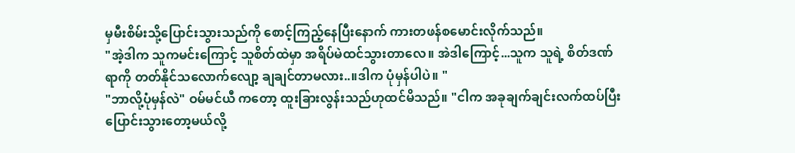မှမီးစိမ်းသို့ပြောင်းသွားသည်ကို စောင့်ကြည့်နေပြီးနောက် ကားတဖန်စမောင်းလိုက်သည်။
"အဲ့ဒါက သူကမင်းကြောင့် သူစိတ်ထဲမှာ အရိပ်မဲထင်သွားတာလေ။ အဲဒါကြောင့်...သူက သူရဲ့ စိတ်ဒဏ်ရာကို တတ်နိုင်သလောက်လျော့ ချချင်တာမလား..။ဒါက ပုံမှန်ပါပဲ။ "
"ဘာလို့ပုံမှန်လဲ" ဝမ်မင်ယီ ကတော့ ထူးခြားလွန်းသည်ဟုထင်မိသည်။ "ငါက အခုချက်ချင်းလက်ထပ်ပြီး ပြောင်းသွားတော့မယ်လို့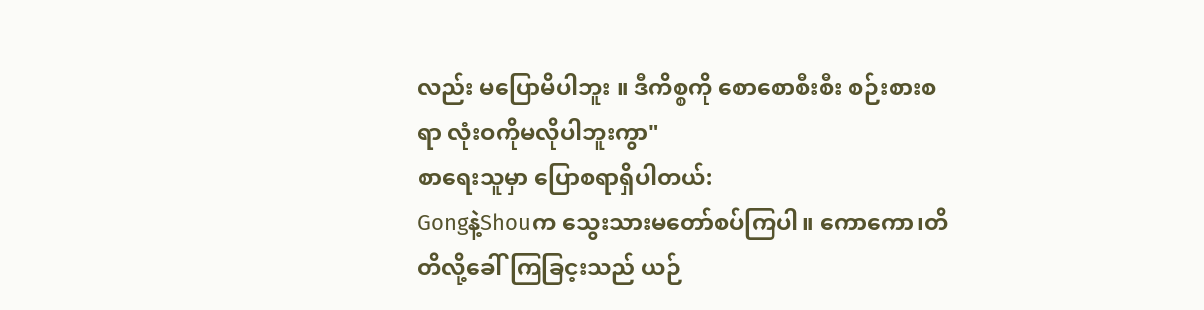လည်း မပြောမိပါဘူး ။ ဒီကိစ္စကို စောစောစီးစီး စဉ်းစားစရာ လုံးဝကိုမလိုပါဘူးကွာ"
စာရေးသူမှာ ပြောစရာရှိပါတယ်:
Gongနဲ့Shouက သွေးသားမတော်စပ်ကြပါ။ ကောကော၊တိတိလို့ခေါ်ကြခြင့းသည် ယဉ်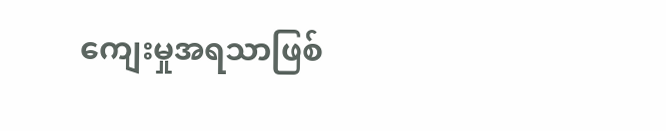ကျေးမှုအရသာဖြစ်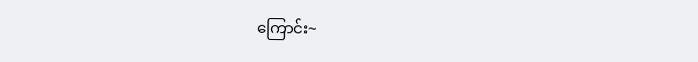ကြောင်း~